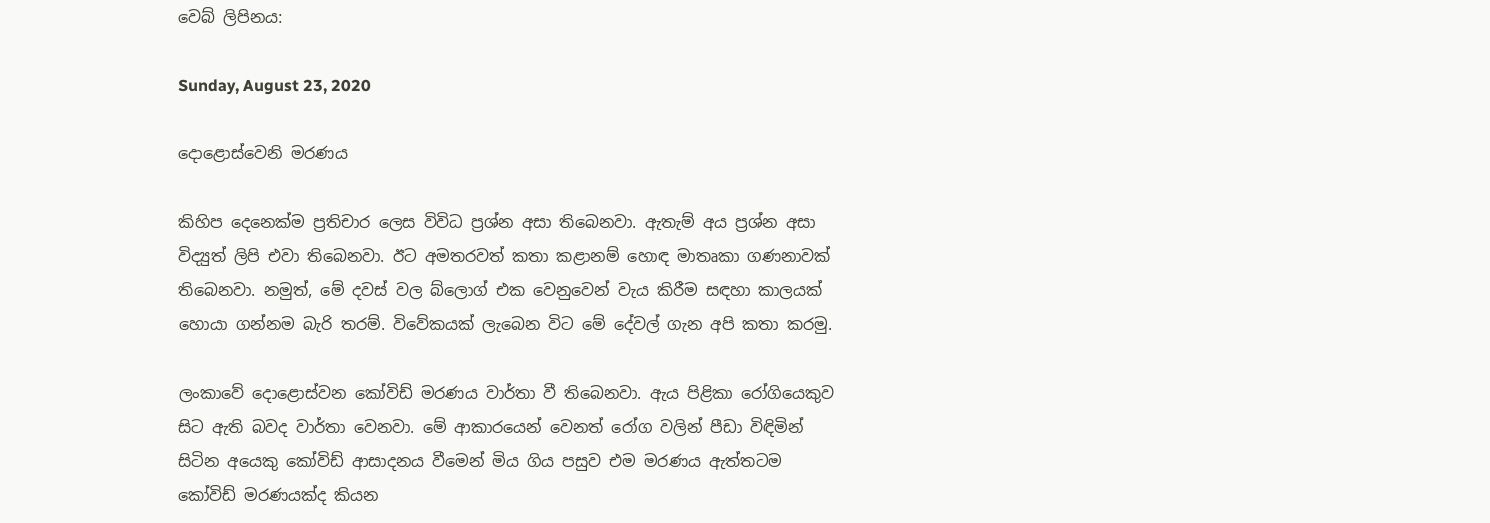වෙබ් ලිපිනය:

Sunday, August 23, 2020

දොළොස්වෙනි මරණය

කිහිප දෙනෙක්ම ප්‍රතිචාර ලෙස විවිධ ප්‍රශ්න අසා තිබෙනවා. ඇතැම් අය ප්‍රශ්න අසා විද්‍යුත් ලිපි එවා තිබෙනවා. ඊට අමතරවත් කතා කළානම් හොඳ මාතෘකා ගණනාවක් තිබෙනවා. නමුත්, මේ දවස් වල බ්ලොග් එක වෙනුවෙන් වැය කිරීම සඳහා කාලයක් හොයා ගන්නම බැරි තරම්. විවේකයක් ලැබෙන විට මේ දේවල් ගැන අපි කතා කරමු.

ලංකාවේ දොළොස්වන කෝවිඩ් මරණය වාර්තා වී තිබෙනවා. ඇය පිළිකා රෝගියෙකුව සිට ඇති බවද වාර්තා වෙනවා. මේ ආකාරයෙන් වෙනත් රෝග වලින් පීඩා විඳිමින් සිටින අයෙකු කෝවිඩ් ආසාදනය වීමෙන් මිය ගිය පසුව එම මරණය ඇත්තටම කෝවිඩ් මරණයක්ද කියන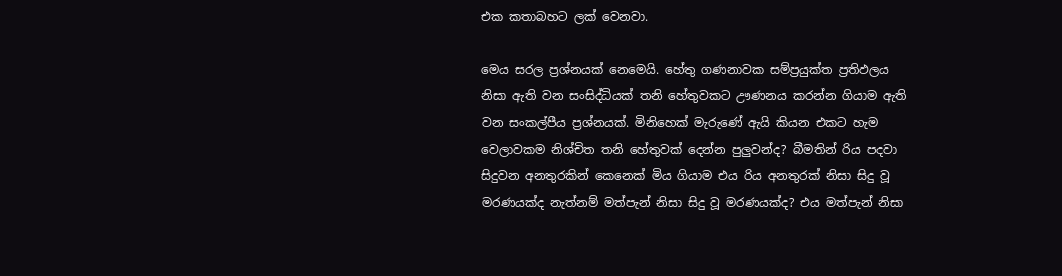එක කතාබහට ලක් වෙනවා.

මෙය සරල ප්‍රශ්නයක් නෙමෙයි. හේතු ගණනාවක සම්ප්‍රයුක්ත ප්‍රතිඵලය නිසා ඇති වන සංසිද්ධියක් තනි හේතුවකට ඌණනය කරන්න ගියාම ඇති වන සංකල්පීය ප්‍රශ්නයක්. මිනිහෙක් මැරුණේ ඇයි කියන එකට හැම වෙලාවකම නිශ්චිත තනි හේතුවක් දෙන්න පුලුවන්ද? බීමතින් රිය පදවා සිදුවන අනතුරකින් කෙනෙක් මිය ගියාම එය රිය අනතුරක් නිසා සිදු වූ මරණයක්ද නැත්නම් මත්පැන් නිසා සිදු වූ මරණයක්ද? එය මත්පැන් නිසා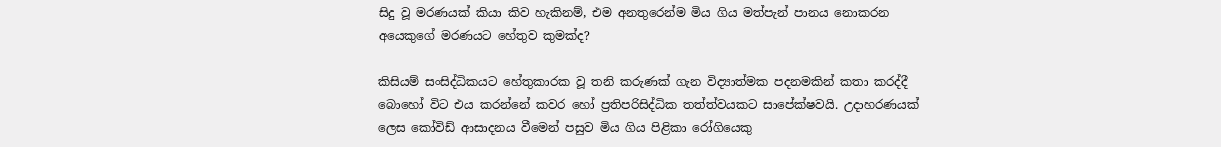සිදු වූ මරණයක් කියා කිව හැකිනම්, එම අනතුරෙන්ම මිය ගිය මත්පැන් පානය නොකරන අයෙකුගේ මරණයට හේතුව කුමක්ද?

කිසියම් සංසිද්ධිකයට හේතුකාරක වූ තනි කරුණක් ගැන විද්‍යාත්මක පදනමකින් කතා කරද්දී බොහෝ විට එය කරන්නේ කවර හෝ ප්‍රතිපරිසිද්ධික තත්ත්වයකට සාපේක්ෂවයි. උදාහරණයක් ලෙස කෝවිඩ් ආසාදනය වීමෙන් පසුව මිය ගිය පිළිකා රෝගියෙකු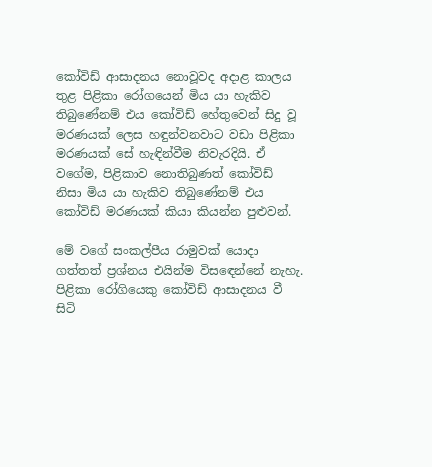කෝවිඩ් ආසාදනය නොවූවද අදාළ කාලය තුළ පිළිකා රෝගයෙන් මිය යා හැකිව තිබුණේනම් එය කෝවිඩ් හේතුවෙන් සිදු වූ මරණයක් ලෙස හඳුන්වනවාට වඩා පිළිකා මරණයක් සේ හැඳින්වීම නිවැරදියි. ඒ වගේම, පිළිකාව නොතිබුණත් කෝවිඩ් නිසා මිය යා හැකිව තිබුණේනම් එය කෝවිඩ් මරණයක් කියා කියන්න පුළුවන්.

මේ වගේ සංකල්පීය රාමුවක් යොදා ගත්තත් ප්‍රශ්නය එයින්ම විසඳෙන්නේ නැහැ. පිළිකා රෝගියෙකු කෝවිඩ් ආසාදනය වී සිටි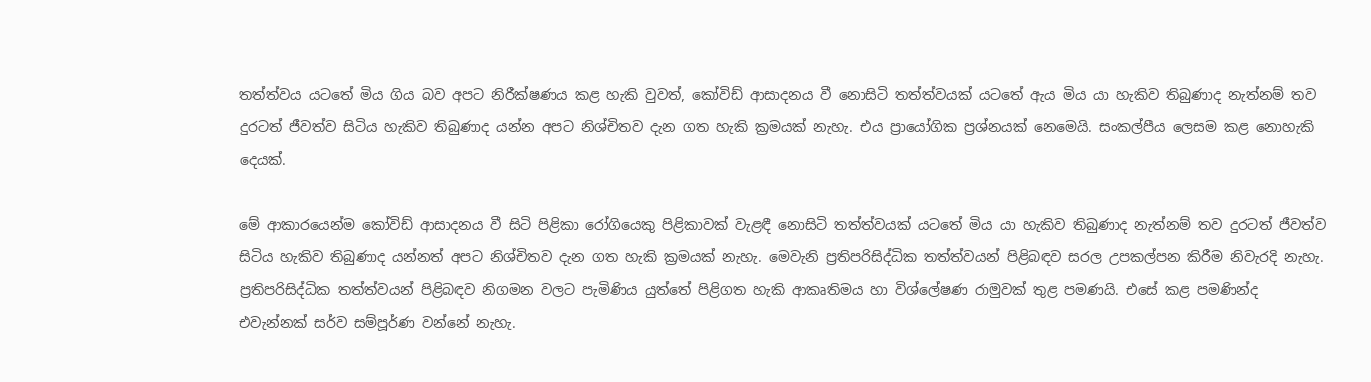තත්ත්වය යටතේ මිය ගිය බව අපට නිරීක්ෂණය කළ හැකි වුවත්, කෝවිඩ් ආසාදනය වී නොසිටි තත්ත්වයක් යටතේ ඇය මිය යා හැකිව තිබුණාද නැත්නම් තව දුරටත් ජීවත්ව සිටිය හැකිව තිබුණාද යන්න අපට නිශ්චිතව දැන ගත හැකි ක්‍රමයක් නැහැ. එය ප්‍රායෝගික ප්‍රශ්නයක් නෙමෙයි. සංකල්පීය ලෙසම කළ නොහැකි දෙයක්.

මේ ආකාරයෙන්ම කෝවිඩ් ආසාදනය වී සිටි පිළිකා රෝගියෙකු පිළිකාවක් වැළඳී නොසිටි තත්ත්වයක් යටතේ මිය යා හැකිව තිබුණාද නැත්නම් තව දුරටත් ජීවත්ව සිටිය හැකිව තිබුණාද යන්නත් අපට නිශ්චිතව දැන ගත හැකි ක්‍රමයක් නැහැ. මෙවැනි ප්‍රතිපරිසිද්ධික තත්ත්වයන් පිළිබඳව සරල උපකල්පන කිරීම නිවැරදි නැහැ. ප්‍රතිපරිසිද්ධික තත්ත්වයන් පිළිබඳව නිගමන වලට පැමිණිය යුත්තේ පිළිගත හැකි ආකෘතිමය හා විශ්ලේෂණ රාමුවක් තුළ පමණයි. එසේ කළ පමණින්ද එවැන්නක් සර්ව සම්පූර්ණ වන්නේ නැහැ.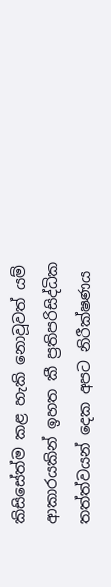කිසිසේත්ම කළ හැකි නොවූවත් යම් ආකාරයකින් ඉහත කී ප්‍රතිපරිසිද්ධික තත්ත්වයන් දෙක අපට නිරීක්ෂණය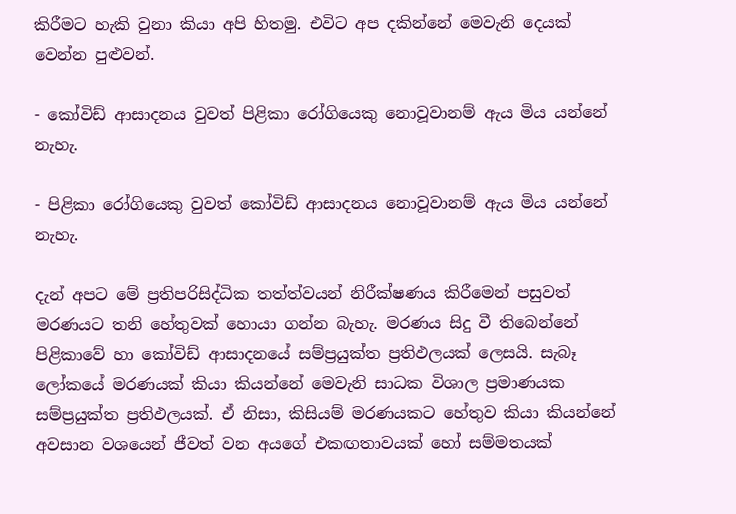කිරීමට හැකි වුනා කියා අපි හිතමු. එවිට අප දකින්නේ මෙවැනි දෙයක් වෙන්න පුළුවන්.

- කෝවිඩ් ආසාදනය වුවත් පිළිකා රෝගියෙකු නොවූවානම් ඇය මිය යන්නේ නැහැ.

- පිළිකා රෝගියෙකු වුවත් කෝවිඩ් ආසාදනය නොවූවානම් ඇය මිය යන්නේ නැහැ.

දැන් අප‍ට මේ ප්‍රතිපරිසිද්ධික තත්ත්වයන් නිරීක්ෂණය කිරීමෙන් පසුවත් මරණයට තනි හේතුවක් හොයා ගන්න බැහැ. මරණය සිදු වී තිබෙන්නේ පිළිකාවේ හා කෝවිඩ් ආසාදනයේ සම්ප්‍රයුක්ත ප්‍රතිඵලයක් ලෙසයි. සැබෑ ලෝකයේ මරණයක් කියා කියන්නේ මෙවැනි සාධක විශාල ප්‍රමාණයක සම්ප්‍රයුක්ත ප්‍රතිඵලයක්. ඒ නිසා, කිසියම් මරණයකට හේතුව කියා කියන්නේ අවසාන වශයෙන් ජීවත් වන අයගේ එකඟතාවයක් හෝ සම්මතයක්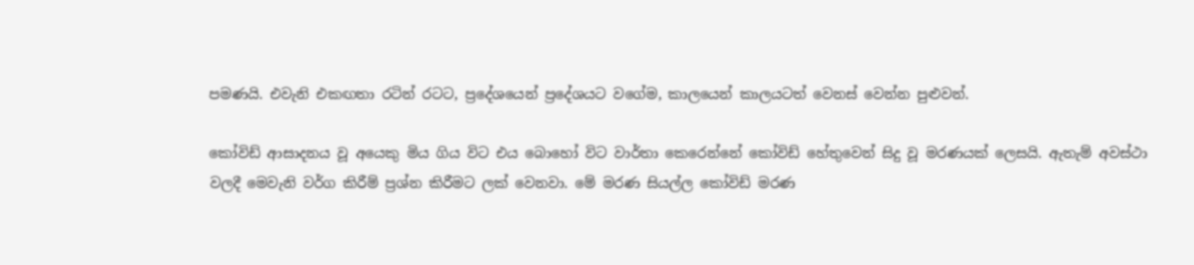පමණයි. එවැනි එකඟතා රටින් රටට, ප්‍රදේශයෙන් ප්‍රදේශයට වගේම, කාලයෙන් කාලයටත් වෙනස් වෙන්න පුළුවන්.

කෝවිඩ් ආසාදනය වූ අයෙකු මිය ගිය විට එය බොහෝ විට වාර්තා කෙරෙන්නේ කෝවිඩ් හේතුවෙන් සිදු වූ මරණයක් ලෙසයි. ඇතැම් අවස්ථා වලදී මෙවැනි වර්ග කිරීම් ප්‍රශ්න කිරීමට ලක් වෙනවා. මේ මරණ සියල්ල කෝවිඩ් මරණ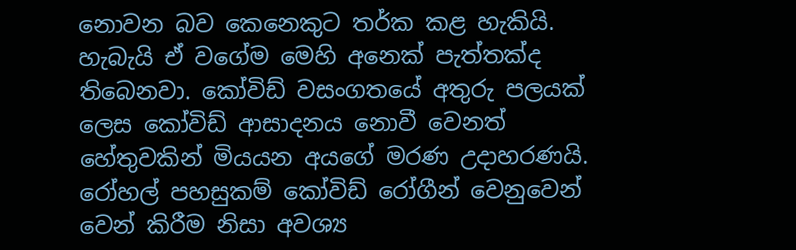නොවන බව කෙනෙකුට තර්ක කළ හැකියි. හැබැයි ඒ වගේම මෙහි අනෙක් පැත්තක්ද තිබෙනවා. කෝවිඩ් වසංගතයේ අතුරු පලයක් ලෙස කෝවිඩ් ආසාදනය නොවී වෙනත් හේතුවකින් මියයන අයගේ මරණ උදාහරණයි. රෝහල් පහසුකම් කෝවිඩ් රෝගීන් වෙනුවෙන් වෙන් කිරීම නිසා අවශ්‍ය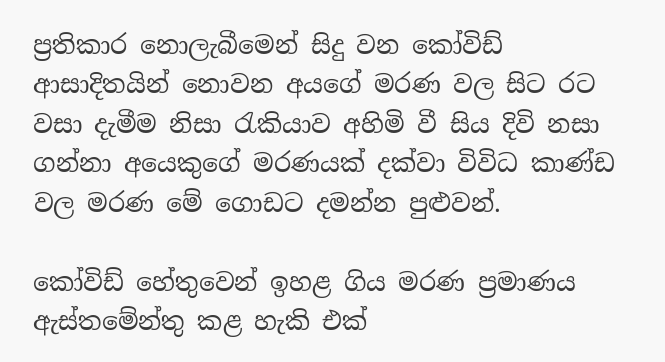ප්‍රතිකාර නොලැබීමෙන් සිදු වන කෝවිඩ් ආසාදිතයින් නොවන අයගේ මරණ වල සිට රට වසා දැමීම නිසා රැකියාව අහිමි වී සිය දිවි නසා ගන්නා අයෙකුගේ මරණයක් දක්වා විවිධ කාණ්ඩ වල මරණ මේ ගොඩට දමන්න පුළුවන්.

කෝවිඩ් හේතුවෙන් ඉහළ ගිය මරණ ප්‍රමාණය ඇස්තමේන්තු කළ හැකි එක්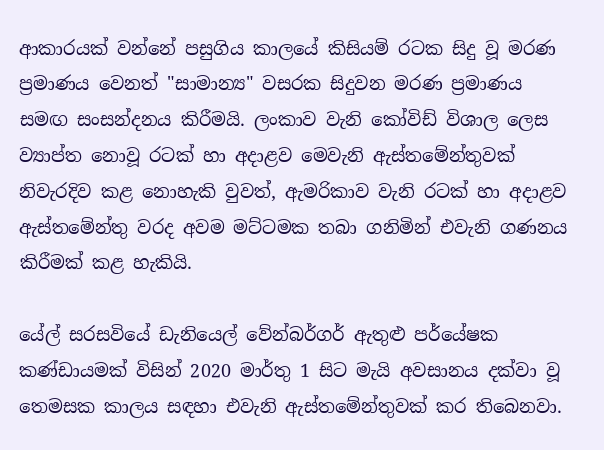ආකාරයක් වන්නේ පසුගිය කාලයේ කිසියම් රටක සිදු වූ මරණ ප්‍රමාණය වෙනත් "සාමාන්‍ය" වසරක සිදුවන මරණ ප්‍රමාණය සමඟ සංසන්දනය කිරීමයි. ලංකාව වැනි කෝවිඩ් විශාල ලෙස ව්‍යාප්ත නොවූ රටක් හා අදාළව මෙවැනි ඇස්තමේන්තුවක් නිවැරදිව කළ නොහැකි වුවත්, ඇමරිකාව වැනි රටක් හා අදාළව ඇස්තමේන්තු වරද අවම මට්ටමක තබා ගනිමින් එවැනි ගණනය කිරීමක් කළ හැකියි.

යේල් සරසවියේ ඩැනියෙල් වේන්බර්ගර් ඇතුළු පර්යේෂක කණ්ඩායමක් විසින් 2020 මාර්තු 1 සිට මැයි අවසානය දක්වා වූ තෙමසක කාලය සඳහා එවැනි ඇස්තමේන්තුවක් කර තිබෙනවා.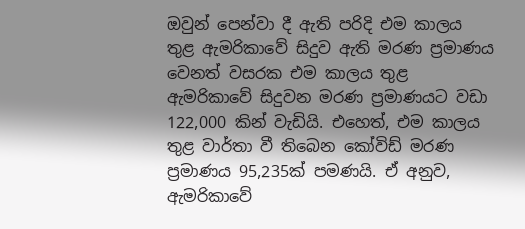ඔවුන් පෙන්වා දී ඇති පරිදි එම කාලය තුළ ඇමරිකාවේ සිදුව ඇති මරණ ප්‍රමාණය වෙනත් වසරක එම කාලය තුළ ඇමරිකාවේ සිදුවන මරණ ප්‍රමාණයට වඩා 122,000 කින් වැඩියි. එහෙත්, එම කාලය තුළ වාර්තා වී තිබෙන කෝවිඩ් මරණ ප්‍රමාණය 95,235ක් පමණයි. ඒ අනුව, ඇමරිකාවේ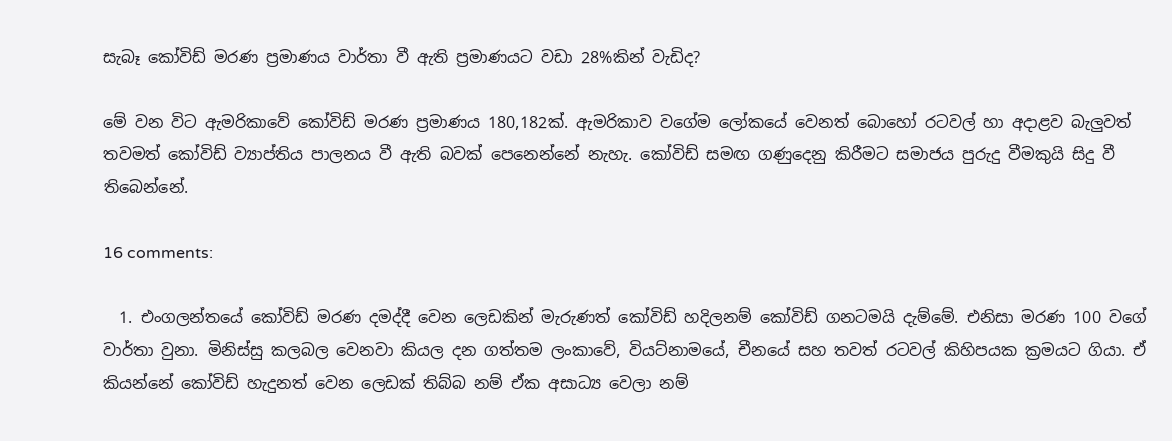සැබෑ කෝවිඩ් මරණ ප්‍රමාණය වාර්තා වී ඇති ප්‍රමාණයට වඩා 28%කින් වැඩිද?

මේ වන විට ඇමරිකාවේ කෝවිඩ් මරණ ප්‍රමාණය 180,182ක්. ඇමරිකාව වගේම ලෝකයේ වෙනත් බොහෝ රටවල් හා අදාළව බැලුවත් තවමත් කෝවිඩ් ව්‍යාප්තිය පාලනය වී ඇති බවක් පෙනෙන්නේ නැහැ. කෝවිඩ් සමඟ ගණුදෙනු කිරීමට සමාජය පුරුදු වීමකුයි සිදු වී තිබෙන්නේ.

16 comments:

  1. එංගලන්තයේ කෝවිඩ් මරණ දමද්දී වෙන ලෙඩකින් මැරුණත් කෝවිඩ් හදිලනම් කෝවිඩ් ගනටමයි දැම්මේ. එනිසා මරණ 100 වගේ වාර්තා වුනා. මිනිස්සු කලබල වෙනවා කියල දන ගත්තම ලංකාවේ, වියට්නාමයේ, චීනයේ සහ තවත් රටවල් කිහිපයක ක්‍රමයට ගියා. ඒ කියන්නේ කෝවිඩ් හැදුනත් වෙන ලෙඩක් තිබ්බ නම් ඒක අසාධ්‍ය වෙලා නම්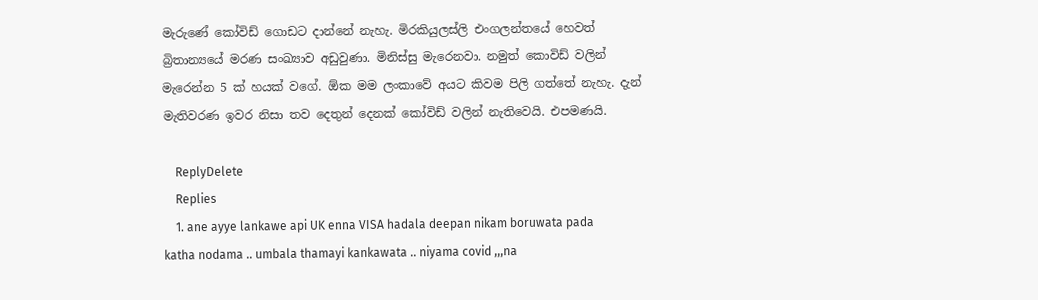මැරුණේ කෝවිඩ් ගොඩට දාන්නේ නැහැ. මිරකියුලස්ලි එංගලන්තයේ හෙවත් බ්‍රිතාන්‍යයේ මරණ සංඛ්‍යාව අඩුවුණා. මිනිස්සු මැරෙනවා. නමුත් කොවිඩ් වලින් මැරෙන්න 5 ක් හයක් වගේ. ඕක මම ලංකාවේ අයට කිවම පිලි ගත්තේ නැහැ. දැන් මැතිවරණ ඉවර නිසා තව දෙතුන් දෙනක් කෝවිඩ් වලින් නැතිවෙයි. එපමණයි.

    ReplyDelete
    Replies
    1. ane ayye lankawe api UK enna VISA hadala deepan nikam boruwata pada katha nodama .. umbala thamayi kankawata .. niyama covid ,,,na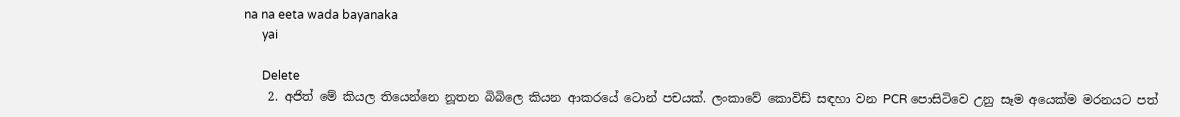na na eeta wada bayanaka
      yai

      Delete
    2. අජිත් මේ කියල තියෙන්නෙ නූතන බිබිලෙ කියන ආකරයේ ටොන් පචයක්. ලංකාවේ කොවිඩ් සඳහා වන PCR පොසිටිවෙ උනු සෑම අයෙක්ම මරනයට පත්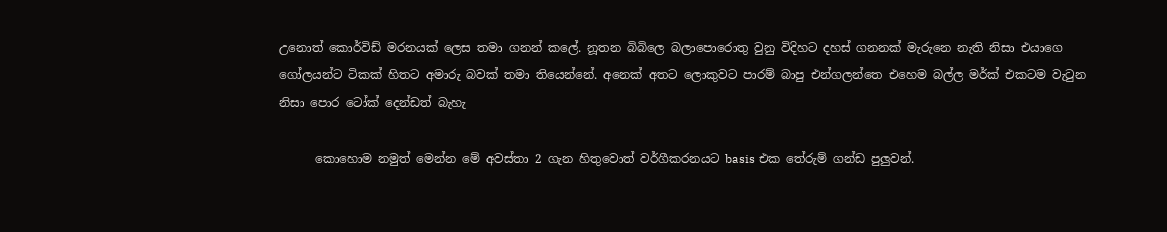උනොත් කොර්විඩ් මරනයක් ලෙස තමා ගනන් කලේ. නූතන බිබිලෙ බලාපොරොතු වුනු විදිහට දහස් ගනනක් මැරුනෙ නැති නිසා එයාගෙ ගෝලයන්ට ටිකක් හිතට අමාරු බවක් තමා තියෙන්නේ. අනෙක් අතට ලොකුවට පාරම් බාපු එන්ගලන්තෙ එහෙම බල්ල මර්ක් එකටම වැටුන නිසා පොර ටෝක් දෙන්ඩත් බැහැ

      කොහොම නමුත් මෙන්න මේ අවස්තා 2 ගැන හිතුවොත් වර්ගීකරනයට basis එක තේරුම් ගන්ඩ පුලුවන්.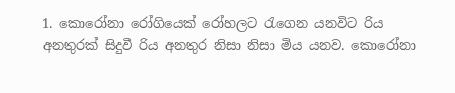1. කොරෝනා රෝගියෙක් රෝහලට රැගෙන යනවිට රිය අනතුරක් සිදුවී රිය අනතුර නිසා නිසා මිය යනව. කොරෝනා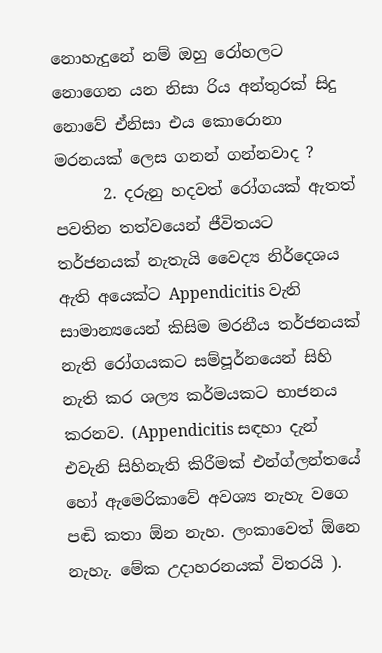නොහැදුනේ නම් ඔහු රෝහලට නොගෙන යන නිසා රිය අන්තුරක් සිදු නොවේ ඒනිසා එය කොරොනා මරනයක් ලෙස ගනන් ගන්නවාද ?
      2. දරුනු හදවත් රෝගයක් ඇතත් පවතින තත්වයෙන් ජීවිතයට තර්ජනයක් නැතැයි වෛද්‍ය නිර්දෙශය ඇති අයෙක්ට Appendicitis වැනි සාමාන්‍යයෙන් කිසිම මරනීය තර්ජනයක් නැති රෝගයකට සම්පූර්නයෙන් සිහි නැති කර ශල්‍ය කර්මයකට භාජනය කරනව. (Appendicitis සඳහා දැන් එවැනි සිහිනැති කිරීමක් එන්ග්ලන්තයේ හෝ ඇමෙරිකාවේ අවශ්‍ය නැහැ වගෙ පඬි කතා ඕන නැහ. ලංකාවෙත් ඕනෙ නැහැ. මේක උදාහරනයක් විතරයි ).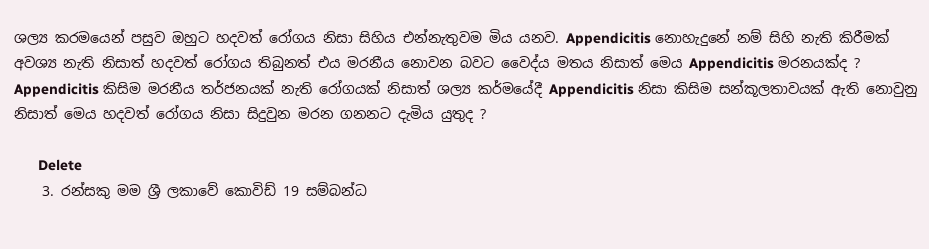ශල්‍ය කරමයෙන් පසුව ඔහුට හදවත් රෝගය නිසා සිහිය එන්නැතුවම මිය යනව. Appendicitis නොහැදුනේ නම් සිහි නැති කිරීමක් අවශ්‍ය නැති නිසාත් හදවත් රෝගය තිබුනත් එය මරනීය නොවන බවට වෛද්ය මතය නිසාත් මෙය Appendicitis මරනයක්ද ? Appendicitis කිසිම මරනීය තර්ජනයක් නැති රෝගයක් නිසාත් ශල්‍ය කර්මයේදී Appendicitis නිසා කිසිම සන්කූලතාවයක් ඇති නොවුනු නිසාත් මෙය හදවත් රෝගය නිසා සිදුවුන මරන ගනනට දැමිය යුතුද ?

      Delete
    3. රන්සකු මම ශ්‍රී ලකාවේ කොවිඩ් 19 සම්බන්ධ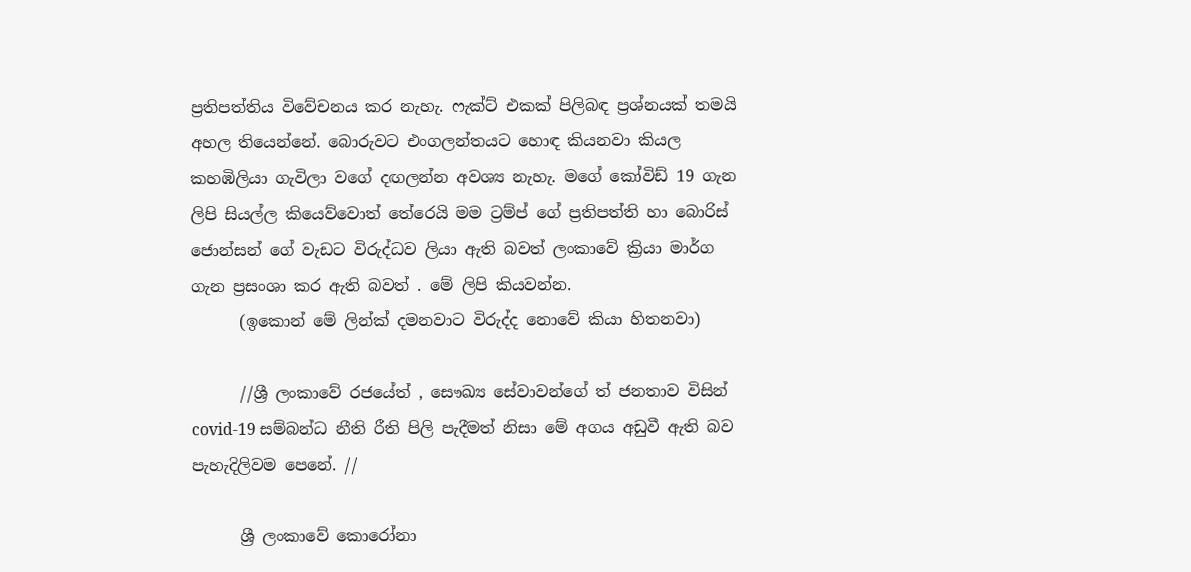ප්‍රතිපත්තිය විවේචනය කර නැහැ. ෆැක්ට් එකක් පිලිබඳ ප්‍රශ්නයක් තමයි අහල තියෙන්නේ. බොරුවට එංගලන්තයට හොඳ කියනවා කියල කහඹිලියා ගැවිලා වගේ දඟලන්න අවශ්‍ය නැහැ. මගේ කෝවිඩ් 19 ගැන ලිපි සියල්ල කියෙව්වොත් තේරෙයි මම ට්‍රම්ප් ගේ ප්‍රතිපත්ති හා බොරිස් ජොන්සන් ගේ වැඩට විරුද්ධව ලියා ඇති බවත් ලංකාවේ ක්‍රියා මාර්ග ගැන ප්‍රසංශා කර ඇති බවත් . මේ ලිපි කියවන්න.
      (ඉකොන් මේ ලින්ක් දමනවාට විරුද්ද නොවේ කියා හිතනවා)

      //ශ්‍රී ලංකාවේ රජයේත් , සෞඛ්‍ය සේවාවන්ගේ ත් ජනතාව විසින් covid-19 සම්බන්ධ නීති රීති පිලි පැදීමත් නිසා මේ අගය අඩුවී ඇති බව පැහැදිලිවම පෙනේ. //

      ශ්‍රී ලංකාවේ කොරෝනා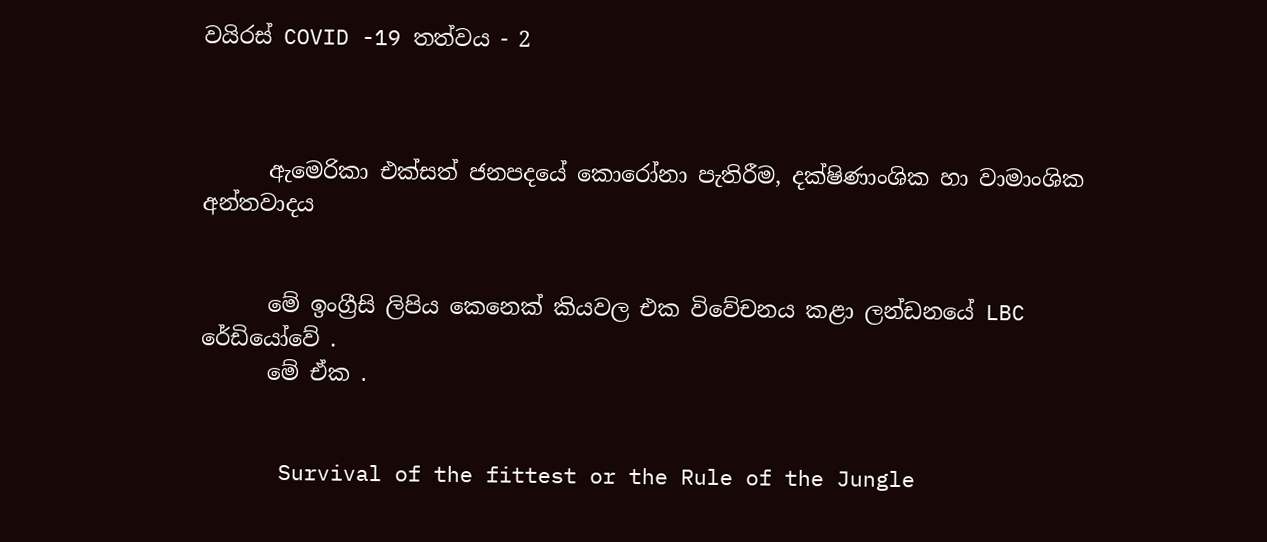වයිරස් COVID -19 තත්වය - 2



      ඇමෙරිකා එක්සත් ජනපදයේ කොරෝනා පැතිරීම, දක්ෂිණාංශික හා වාමාංශික අන්තවාදය


      මේ ඉංග්‍රීසි ලිපිය කෙනෙක් කියවල එක විවේචනය කළා ලන්ඩනයේ LBC රේඩියෝවේ .
      මේ ඒක .


      Survival of the fittest or the Rule of the Jungle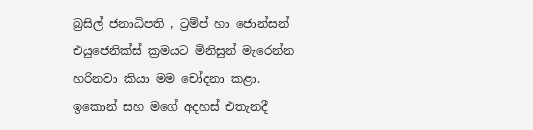බ්‍රසිල් ජනාධිපති , ට්‍රම්ප් හා ජොන්සන් එයුජෙනික්ස් ක්‍රමයට මිනිසුන් මැරෙන්න හරිනවා කියා මම චෝදනා කළා. ඉකොන් සහ මගේ අදහස් එතැනදී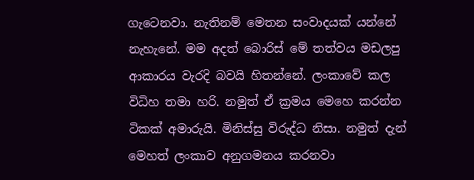ගැටෙනවා. නැතිනම් මෙතන සංවාදයක් යන්නේ නැහැනේ. මම අදත් බොරිස් මේ තත්වය මඩලපු ආකාරය වැරදි බවයි හිතන්නේ. ලංකාවේ කල විධිහ තමා හරි. නමුත් ඒ ක්‍රමය මෙහෙ කරන්න ටිකක් අමාරුයි. මිනිස්සු විරුද්ධ නිසා. නමුත් දැන් මෙහත් ලංකාව අනුගමනය කරනවා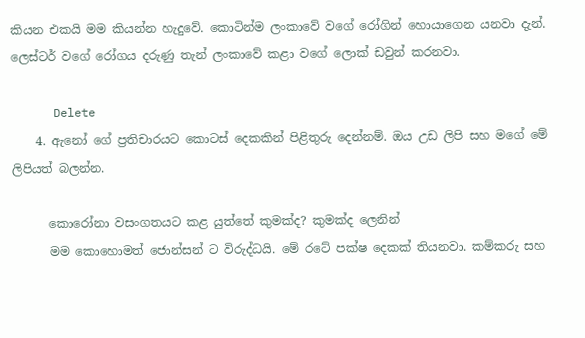කියන එකයි මම කියන්න හැදුවේ. කොටින්ම ලංකාවේ වගේ රෝගින් හොයාගෙන යනවා දැන්. ලෙස්ටර් වගේ රෝගය දරුණු තැන් ලංකාවේ කළා වගේ ලොක් ඩවුන් කරනවා.

      Delete
    4. ඇනෝ ගේ ප්‍රතිචාරයට කොටස් දෙකකින් පිළිතුරු දෙන්නම්. ඔය උඩ ලිපි සහ මගේ මේ ලිපියත් බලන්න.

      කොරෝනා වසංගතයට කළ යුත්තේ කුමක්ද? කුමක්ද ලෙනින්
      මම කොහොමත් ජොන්සන් ට විරුද්ධයි. මේ රටේ පක්ෂ දෙකක් තියනවා. කම්කරු සහ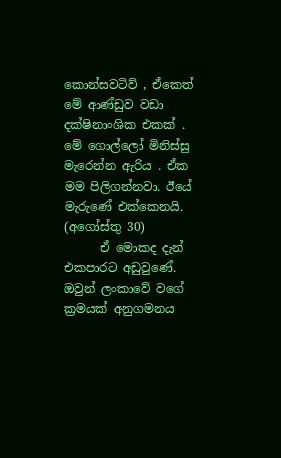කොන්සවටිව් , ඒකෙත් මේ ආණ්ඩුව වඩා දක්ෂිනාංශික එකක් . මේ ගොල්ලෝ මිනිස්සු මැරෙන්න ඇරිය . ඒක මම පිලිගන්නවා. ඊයේ මැරුණේ එක්කෙනයි. (අගෝස්තු 30)
      ඒ මොකද දැන් එකපාරට අඩුවුණේ. ඔවුන් ලංකාවේ වගේ ක්‍රමයක් අනුගමනය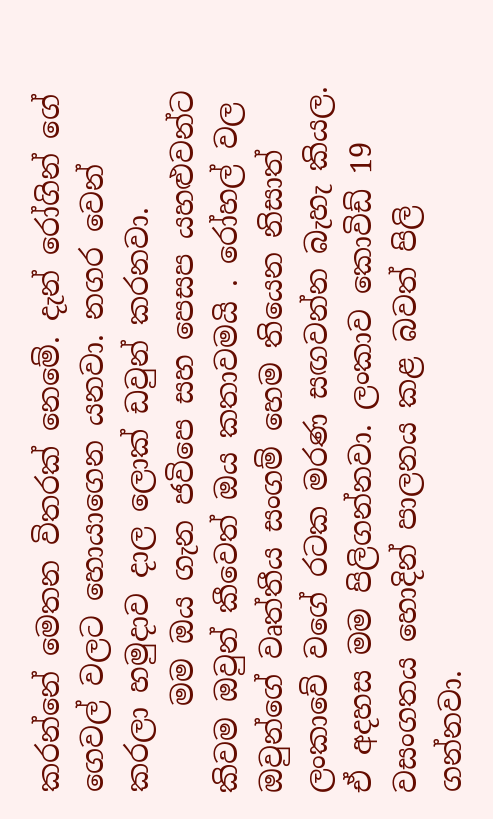කරන්නේ මෙතන විතරක් නෙමේ. දැන් රෝගින් ගේ ගෙවල් වලට හොයාගෙන යනවා. නගර වෙන් කරලා හමුදාව දාල ලොක් ඩවුන් කරනවා.
      මම ඔය ගැන ජවිපෙ සහ පෙසප යහළුවන්ට කිවම ඔවුන් කීවෙත් ඔය කතාවමයි . රෝහල් වල ඔවුන්ගේ වෘත්තීය සංගම් හෙම තියෙන නිසාත් ලංකාවේ වගේ රටක මරණ සඟවන්න බැහැ කියල. ඒ අදහස මම පිලිගන්නවා. ලංකාව කොවිඩ් 19 වසංගතය හොදින් පාලනය කළ බවත් පිලි ගන්නවා.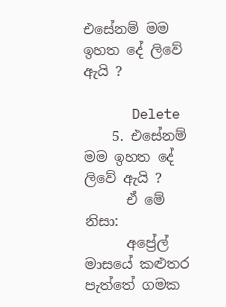එසේනම් මම ඉහත දේ ලිවේ ඇයි ?

      Delete
    5. එසේනම් මම ඉහත දේ ලිවේ ඇයි ?
      ඒ මේ නිසා:
      අප්‍රේල් මාසයේ කළුතර පැත්තේ ගමක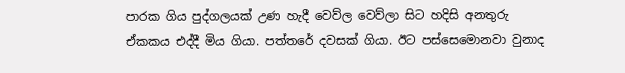පාරක ගිය පුද්ගලයක් උණ හැදී වෙව්ල වෙව්ලා සිට හදිසි අනතුරු ඒකකය එද්දී මිය ගියා. පත්තරේ දවසක් ගියා. ඊට පස්සෙමොනවා වුනාද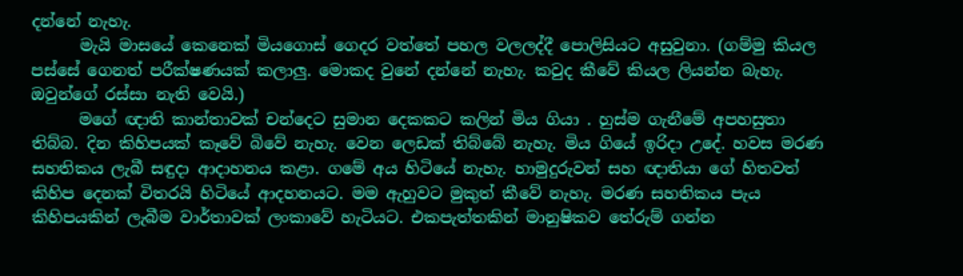දන්නේ නැහැ.
      මැයි මාසයේ කෙනෙක් මියගොස් ගෙදර වත්තේ පහල වලලද්දී පොලිසියට අසුවුනා. (ගම්මු කියල පස්සේ ගෙනත් පරීක්ෂණයක් කලාලු. මොකද වුනේ දන්නේ නැහැ. කවුද කීවේ කියල ලියන්න බැහැ. ඔවුන්ගේ රස්සා නැති වෙයි.)
      මගේ ඥාති කාන්තාවක් චන්දෙට සුමාන දෙකකට කලින් මිය ගියා . හුස්ම ගැනීමේ අපහසුතා තිබ්බ. දින කිහිපයක් කෑවේ බිවේ නැහැ. වෙන ලෙඩක් තිබ්බේ නැහැ. මිය ගියේ ඉරිදා උදේ. හවස මරණ සහතිකය ලැබී සඳුදා ආදාහනය කළා. ගමේ අය හිටියේ නැහැ. හාමුදුරුවන් සහ ඥාතියා ගේ හිතවත් කිහිප දෙනක් විතරයි හිටියේ ආදහනයට. මම ඇහුවට මුකුත් කීවේ නැහැ. මරණ සහතිකය පැය කිහිපයකින් ලැබීම වාර්තාවක් ලංකාවේ හැටියට. එකපැත්තකින් මානුෂිකව තේරුම් ගන්න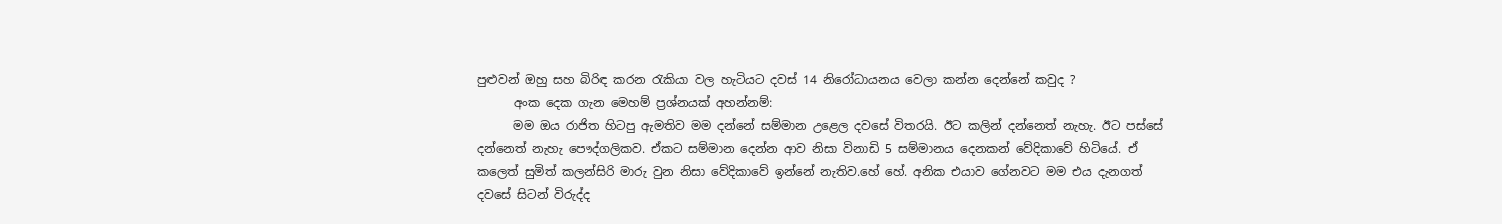පුළුවන් ඔහු සහ බිරිඳ කරන රැකියා වල හැටියට දවස් 14 නිරෝධායනය වෙලා කන්න දෙන්නේ කවුද ?
      අංක දෙක ගැන මෙහම් ප්‍රශ්නයක් අහන්නම්:
      මම ඔය රාජිත හිටපු ඇමතිව මම දන්නේ සම්මාන උළෙල දවසේ විතරයි. ඊට කලින් දන්නෙත් නැහැ. ඊට පස්සේ දන්නෙත් නැහැ පෞද්ගලිකව. ඒකට සම්මාන දෙන්න ආව නිසා විනාඩි 5 සම්මානය දෙනකන් වේදිකාවේ හිටියේ. ඒ කලෙත් සුමිත් කලන්සිරි මාරු වුන නිසා වේදිකාවේ ඉන්නේ නැතිව.හේ හේ. අනික එයාව ගේනවට මම එය දැනගත් දවසේ සිටන් විරුද්ද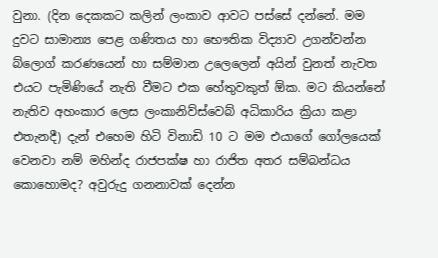වුනා. (දින දෙකකට කලින් ලංකාව ආවට පස්සේ දන්නේ. මම දුවට සාමාන්‍ය පෙළ ගණිතය හා භෞතික විද්‍යාව උගන්වන්න බ්ලොග් කරණයෙන් හා සම්මාන උලෙලෙන් අයින් වුනත් නැවත එයට පැමිණියේ නැති වීමට එක හේතුවකුත් ඕක. මට කියන්නේ නැතිව අහංකාර ලෙස ලංකානිව්ස්වෙබ් අධිකාරිය ක්‍රියා කළා එතැනදී) දැන් එහෙම හිටි විනාඩි 10 ට මම එයාගේ ගෝලයෙක් වෙනවා නම් මහින්ද රාජපක්ෂ හා රාජිත අතර සම්බන්ධය කොහොමද? අවුරුදු ගනනාවක් දෙන්න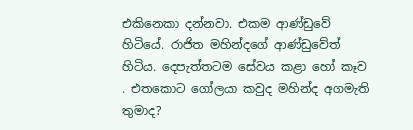එකිනෙකා දන්නවා. එකම ආණ්ඩුවේ හිටියේ. රාජිත මහින්දගේ ආණ්ඩුවේත් හිටිය. දෙපැත්තටම සේවය කළා හෝ කෑව . එතකොට ගෝලයා කවුද මහින්ද අගමැති තුමාද?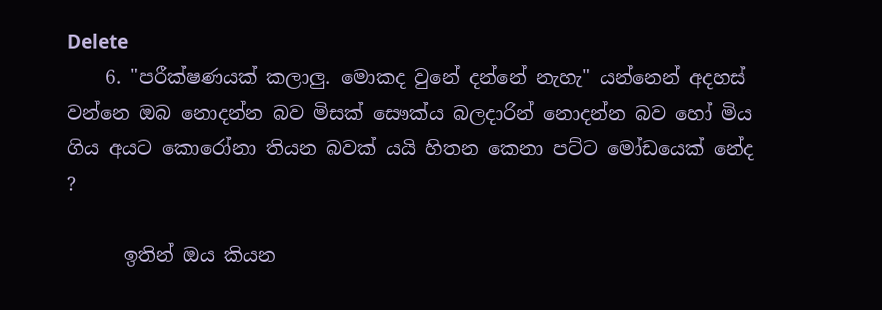Delete
    6. "පරීක්ෂණයක් කලාලු. මොකද වුනේ දන්නේ නැහැ" යන්නෙන් අදහස් වන්නෙ ඔබ නොදන්න බව මිසක් සෞක්ය බලදාරින් නොදන්න බව හෝ මිය ගිය අයට කොරෝනා තියන බවක් යයි හිතන කෙනා පට්ට මෝඩයෙක් නේද ?

      ඉතින් ඔය කියන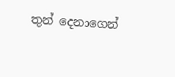තුන් දෙනාගෙන්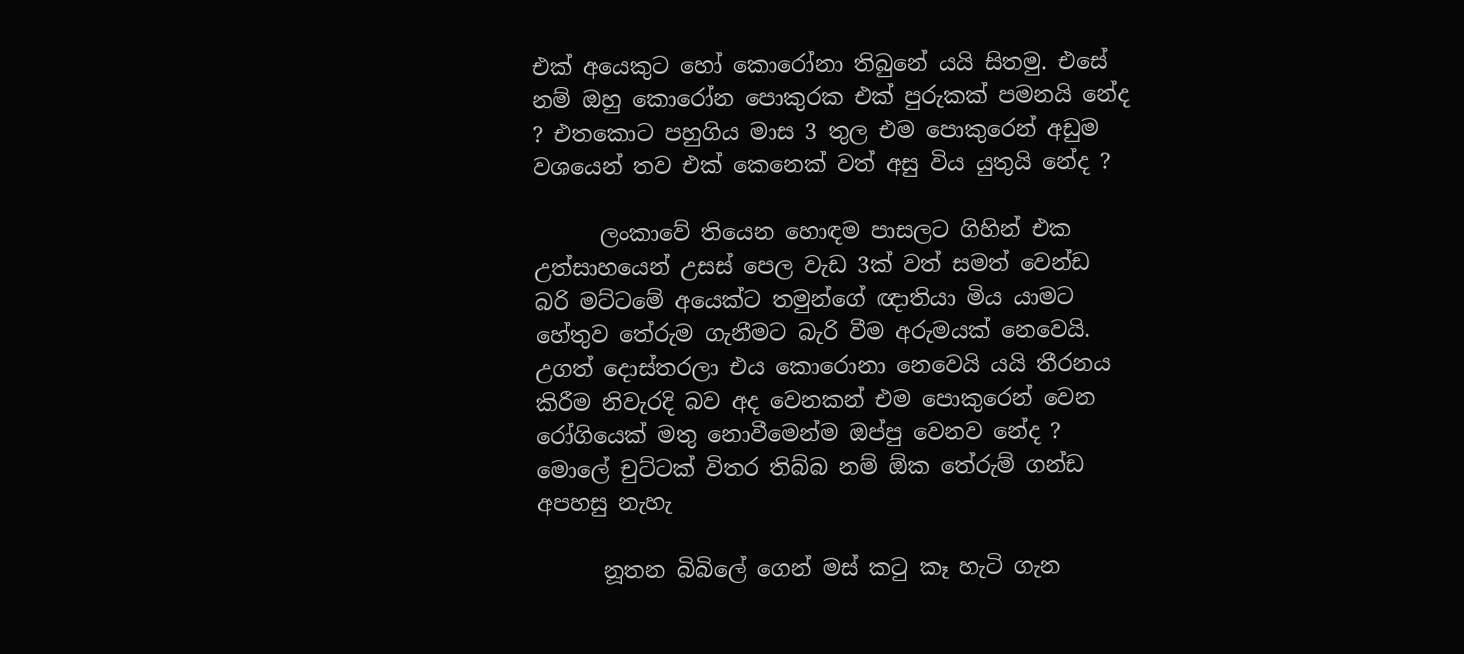එක් අයෙකුට හෝ කොරෝනා තිබුනේ යයි සිතමු. එසේ නම් ඔහු කොරෝන පොකුරක එක් පුරුකක් පමනයි නේද ? එතකොට පහුගිය මාස 3 තුල එම පොකුරෙන් අඩුම වශයෙන් තව එක් කෙනෙක් වත් අසු විය යුතුයි නේද ?

      ලංකාවේ තියෙන හොඳම පාසලට ගිහින් එක උත්සාහයෙන් උසස් පෙල වැඩ 3ක් වත් සමත් වෙන්ඩ බරි මට්ටමේ අයෙක්ට තමුන්ගේ ඥාතියා මිය යාමට හේතුව තේරුම ගැනීමට බැරි වීම අරුමයක් නෙවෙයි. උගත් දොස්තරලා එය කොරොනා නෙවෙයි යයි තීරනය කිරීම නිවැරදි බව අද වෙනකන් එම පොකුරෙන් වෙන රෝගියෙක් මතු නොවීමෙන්ම ඔප්පු වෙනව නේද ? මොලේ චුට්ටක් විතර තිබ්බ නම් ඕක තේරුම් ගන්ඩ අපහසු නැහැ

      නූතන බිබිලේ ගෙන් මස් කටු කෑ හැටි ගැන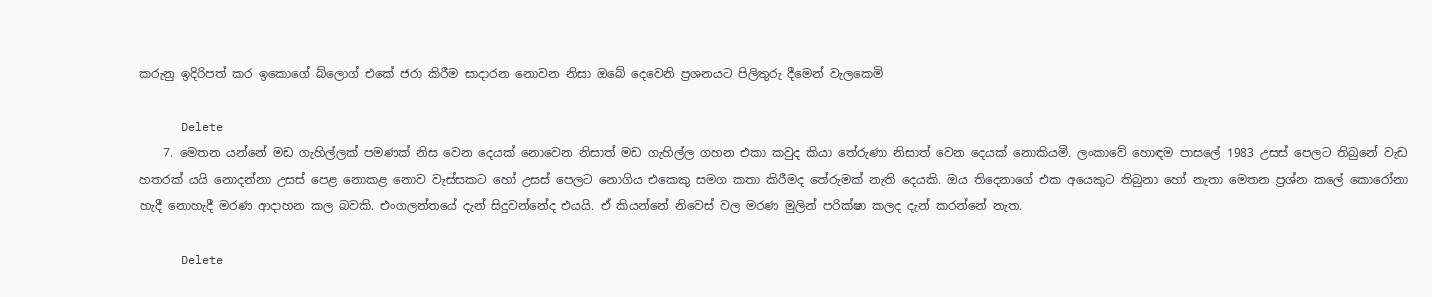කරුනු ඉදිරිපත් කර ඉකොගේ බ්ලොග් එකේ ජරා කිරීම සාදාරන නොවන නිසා ඔබේ දෙවෙනි ප්‍රශනයට පිලිතුරු දීමෙන් වැලකෙමි

      Delete
    7. මෙතන යන්නේ මඩ ගැහිල්ලක් පමණක් නිස වෙන දෙයක් නොවෙන නිසාත් මඩ ගැහිල්ල ගහන එකා කවුද කියා තේරුණා නිසාත් වෙන දෙයක් නොකියමි. ලංකාවේ හොඳම පාසලේ 1983 උසස් පෙලට තිබුනේ වැඩ හතරක් යයි නොදන්නා උසස් පෙළ නොකළ නොව වැස්සකට හෝ උසස් පෙලට නොගිය එකෙකු සමග කතා කිරීමද තේරුමක් නැති දෙයකි. ඔය තිදෙනාගේ එක අයෙකුට තිබුනා හෝ නැතා මෙතන ප්‍රශ්න කලේ කොරෝනා හැදී නොහැදී මරණ ආදාහන කල බවකි. එංගලන්තයේ දැන් සිදුවන්නේද එයයි. ඒ කියන්නේ නිවෙස් වල මරණ මුලින් පරික්ෂා කලද දැන් කරන්නේ නැත.

      Delete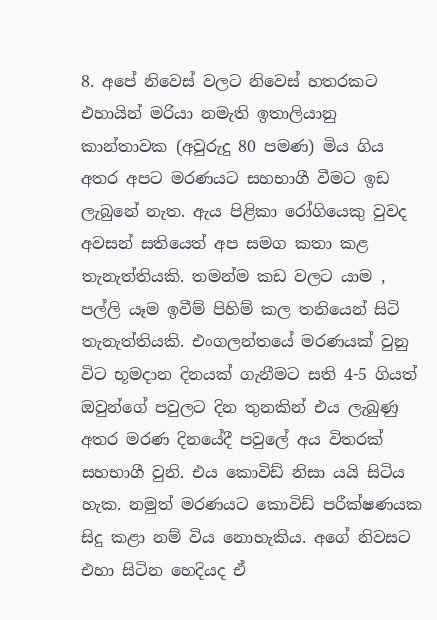8. අපේ නිවෙස් වලට නිවෙස් හතරකට එහායින් මරියා නමැති ඉතාලියානු කාන්තාවක (අවුරුදු 80 පමණ) මිය ගිය අතර අපට මරණයට සහභාගී වීමට ඉඩ ලැබුනේ නැත. ඇය පිළිකා රෝගියෙකු වුවද අවසන් සතියෙත් අප සමග කතා කළ තැනැත්තියකි. තමන්ම කඩ වලට යාම , පල්ලි යෑම ඉවීම් පිහිම් කල තනියෙන් සිටි තැනැත්තියකි. එංගලන්තයේ මරණයක් වුනු විට භූමදාන දිනයක් ගැනීමට සති 4-5 ගියත් ඔවුන්ගේ පවුලට දින තුනකින් එය ලැබුණු අතර මරණ දිනයේදී පවුලේ අය විතරක් සහභාගී වුනි. එය කොවිඩ් නිසා යයි සිටිය හැක. නමුත් මරණයට කොවිඩ් පරීක්ෂණයක සිදු කළා නම් විය නොහැකිය. අගේ නිවසට එහා සිටින හෙදියද ඒ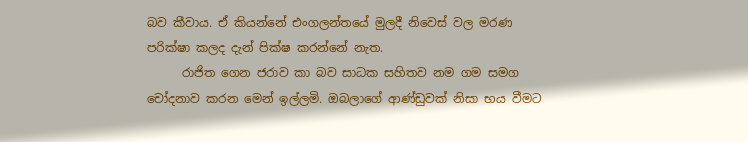බව කීවාය. ඒ කියන්නේ එංගලන්තයේ මුලදී නිවෙස් වල මරණ පරික්ෂා කලද දැන් පික්ෂ කරන්නේ නැත.
      රාජිත ගෙන ජරාව කා බව සාධක සහිතව නම ගම සමග චෝදනාව කරන මෙන් ඉල්ලමි. ඔබලාගේ ආණ්ඩුවක් නිසා භය වීමට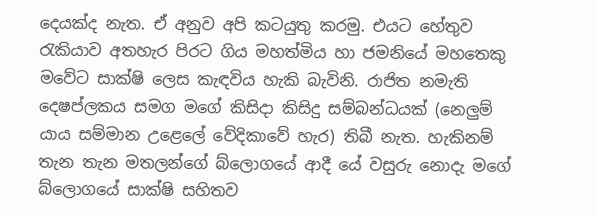දෙයක්ද නැත. ඒ අනුව අපි කටයුතු කරමු. එයට හේතුව රැකියාව අතහැර පිරට ගිය මහත්මිය හා ජමනියේ මහතෙකු මවේට සාක්ෂි ලෙස කැඳවිය හැකි බැවිනි. රාජිත නමැති දෙෂප්ලකය සමග මගේ කිසිදා කිසිදු සම්බන්ධයක් (නෙලුම් යාය සම්මාන උළෙලේ වේදිකාවේ හැර) තිබී නැත. හැකිනම් තැන තැන මතලන්ගේ බ්ලොගයේ ආදී යේ වසුරු නොදැ මගේ බ්ලොගයේ සාක්ෂි සහිතව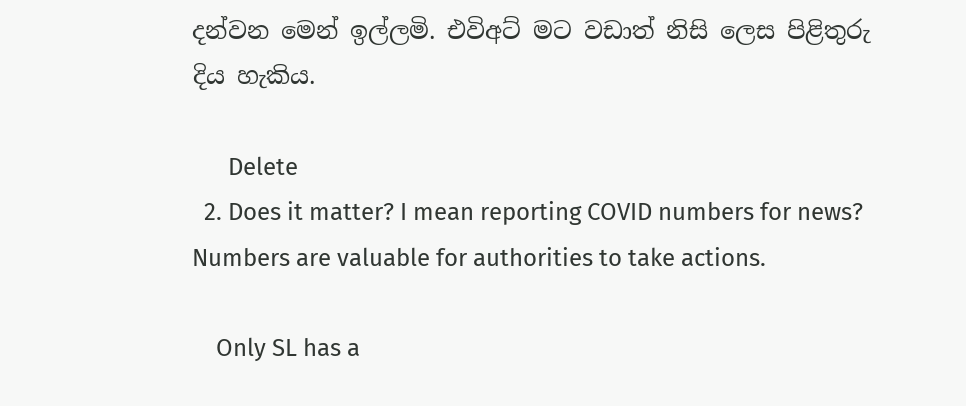දන්වන මෙන් ඉල්ලමි. එවිඅට් මට වඩාත් නිසි ලෙස පිළිතුරු දිය හැකිය.

      Delete
  2. Does it matter? I mean reporting COVID numbers for news? Numbers are valuable for authorities to take actions.

    Only SL has a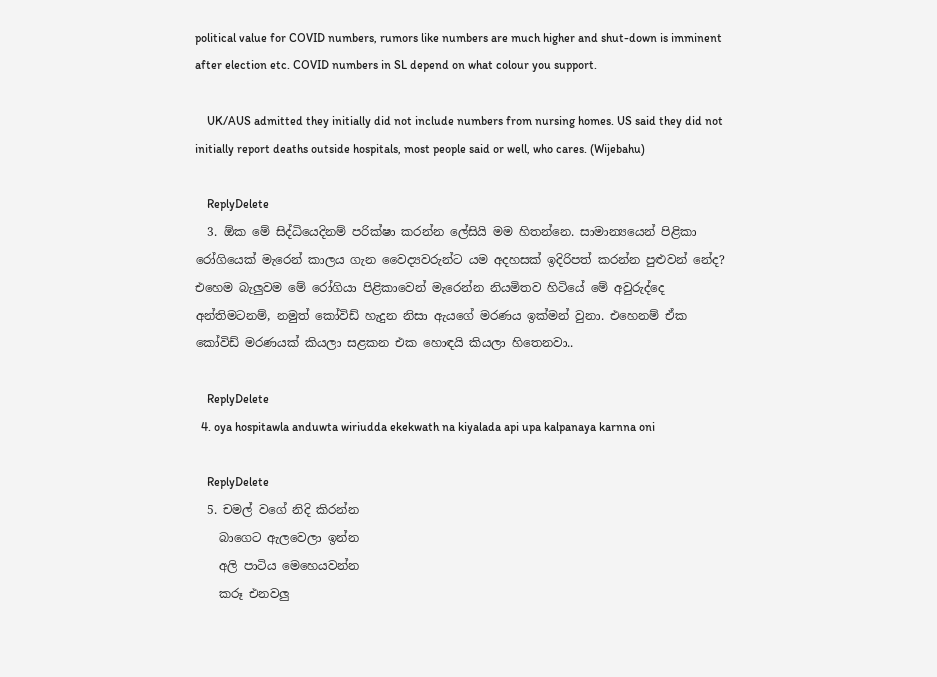political value for COVID numbers, rumors like numbers are much higher and shut-down is imminent after election etc. COVID numbers in SL depend on what colour you support.

    UK/AUS admitted they initially did not include numbers from nursing homes. US said they did not initially report deaths outside hospitals, most people said or well, who cares. (Wijebahu)

    ReplyDelete
  3. ඕක මේ සිද්ධියෙදිනම් පරික්ෂා කරන්න ලේසියි මම හිතන්නෙ. සාමාන්‍ය‍යෙන් පිළිකා රෝගියෙක් මැරෙන් කාලය ගැන වෛද්‍යවරුන්ට යම අදහසක් ඉදිරිපත් කරන්න පුළුවන් නේද? එහෙම බැලුවම මේ රෝගියා පිළිකාවෙන් මැරෙන්න නියමිතව හිටියේ මේ අවුරුද්දෙ අන්තිමටනම්, නමුත් කෝවිඩ් හැදුන නිසා ඇයගේ මරණය ඉක්මන් වුනා. එහෙනම් ඒක කෝවිඩ් මරණයක් කියලා සළකන එක හොඳයි කියලා හිතෙනවා..

    ReplyDelete
  4. oya hospitawla anduwta wiriudda ekekwath na kiyalada api upa kalpanaya karnna oni

    ReplyDelete
  5. චමල් වගේ නිදි කිරන්න
    බාගෙට ඇලවෙලා ඉන්න
    අලි පාටිය මෙහෙයවන්න
    කරූ එනවලු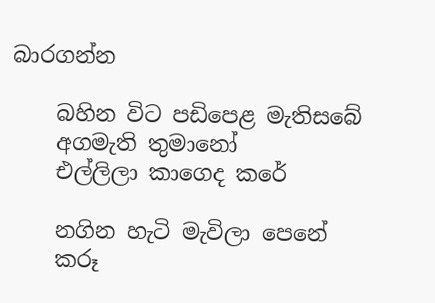බාරගන්න

    බහින විට පඩිපෙළ මැතිසබේ
    අගමැති තුමානෝ
    එල්ලිලා කාගෙද කරේ

    නගින හැටි මැවිලා පෙනේ
    කරූ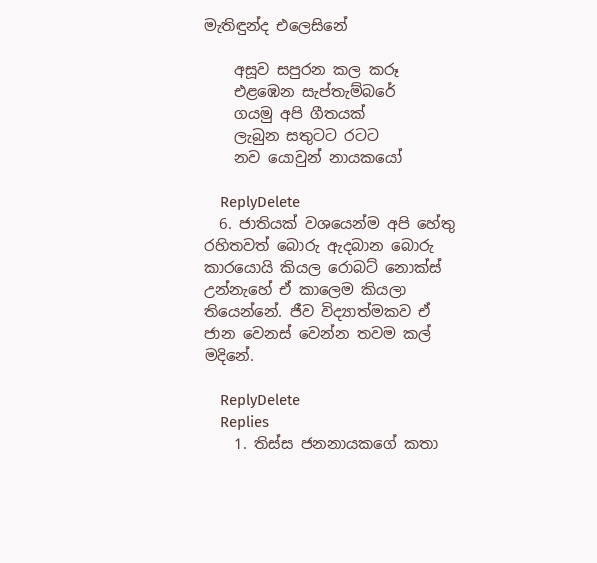මැතිඳුන්ද එලෙසිනේ

    අසූව සපුරන කල කරූ
    එළඹෙන සැප්තැම්බරේ
    ගයමු අපි ගීතයක්
    ලැබුන සතුටට රටට
    නව යොවුන් නායකයෝ

    ReplyDelete
  6. ජාතියක් වශයෙන්ම අපි හේතු රහිතවත් බොරු ඇදබාන බොරු කාරයොයි කියල රොබට් නොක්ස් උන්නැහේ ඒ කාලෙම කියලා තියෙන්නේ. ජීව විද්‍යාත්මකව ඒ ජාන වෙනස් වෙන්න තවම කල් මදිනේ.

    ReplyDelete
    Replies
    1. තිස්ස ජනනායකගේ කතා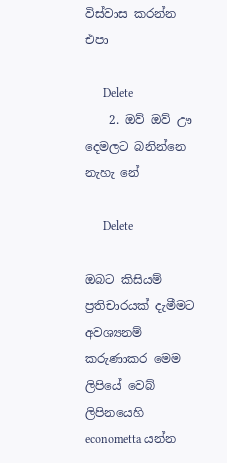විස්වාස කරන්න එපා

      Delete
    2. ඔව් ඔව් ඌ දෙමලට බනින්නෙ නැහැ නේ

      Delete

ඔබට කිසියම් ප්‍රතිචාරයක් දැමීමට අවශ්‍යනම් කරුණාකර මෙම ලිපියේ වෙබ් ලිපිනයෙහි econometta යන්න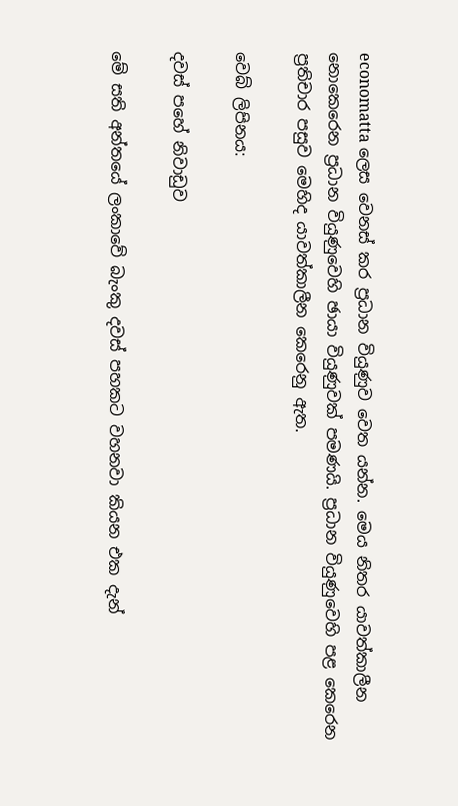economatta ලෙස වෙනස් කර ප්‍රධාන වියුණුව වෙත යන්න. මෙය නිතර යාවත්කාලීන නොකෙරෙන ප්‍රධාන වියුණුවෙහි ඡායා වියුණුවක් පමණයි. ප්‍රධාන වියුණුවෙහි පළ කෙරෙන ප්‍රතිචාර පසුව මෙහිද යාවත්කාලීන කෙරෙනු ඇත.

වෙබ් ලිපිනය:

දවස් පහේ නිවාඩුව

මේ සති අන්තයේ ලංකාවේ බැංකු දවස් පහකට වහනවා කියන එක දැන්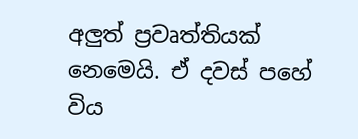අලුත් ප්‍රවෘත්තියක් නෙමෙයි. ඒ දවස් පහේ විය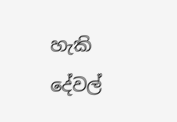හැකි දේවල්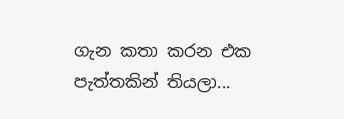ගැන කතා කරන එක පැත්තකින් තියලා...